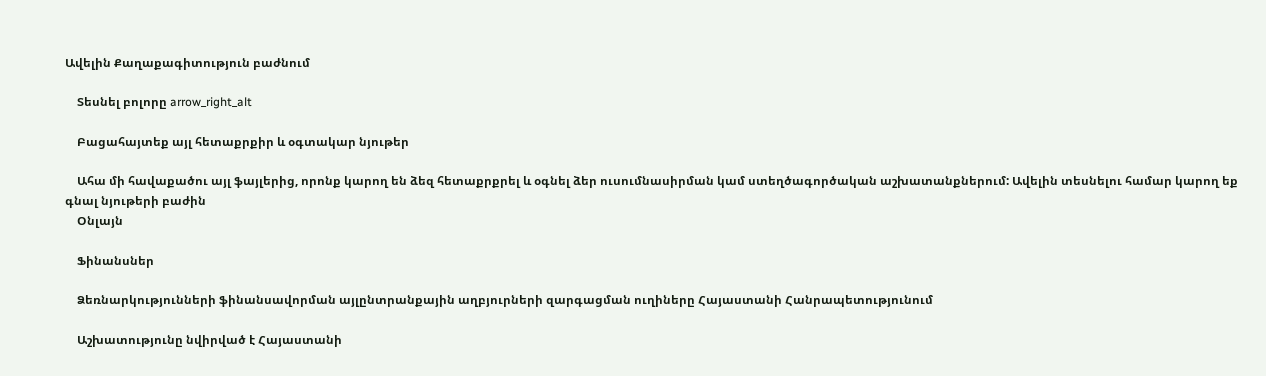Ավելին Քաղաքագիտություն բաժնում

    Տեսնել բոլորը arrow_right_alt

    Բացահայտեք այլ հետաքրքիր և օգտակար նյութեր

    Ահա մի հավաքածու այլ ֆայլերից, որոնք կարող են ձեզ հետաքրքրել և օգնել ձեր ուսումնասիրման կամ ստեղծագործական աշխատանքներում: Ավելին տեսնելու համար կարող եք գնալ նյութերի բաժին
    Օնլայն

    Ֆինանսներ

    Ձեռնարկությունների ֆինանսավորման այլընտրանքային աղբյուրների զարգացման ուղիները Հայաստանի Հանրապետությունում

    Աշխատությունը նվիրված է Հայաստանի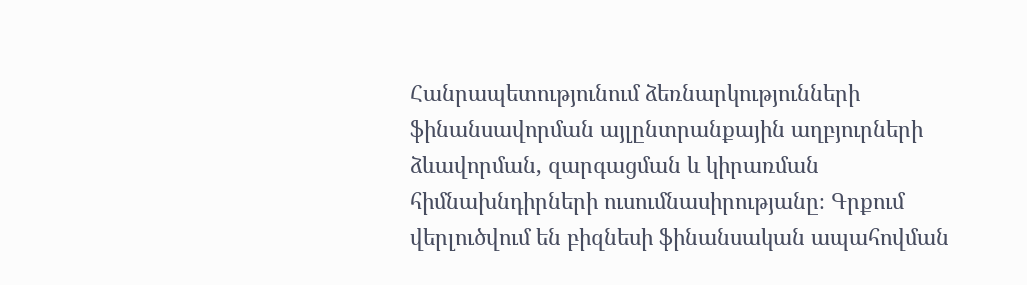Հանրապետությունում ձեռնարկությունների ֆինանսավորման այլընտրանքային աղբյուրների ձևավորման, զարգացման և կիրառման հիմնախնդիրների ուսումնասիրությանը։ Գրքում վերլուծվում են բիզնեսի ֆինանսական ապահովման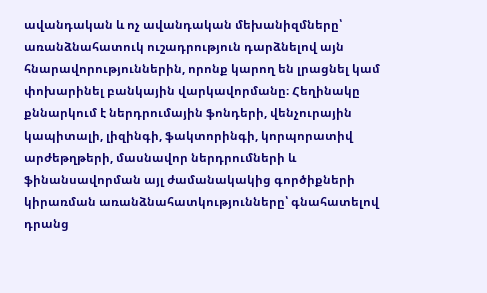ավանդական և ոչ ավանդական մեխանիզմները՝ առանձնահատուկ ուշադրություն դարձնելով այն հնարավորություններին, որոնք կարող են լրացնել կամ փոխարինել բանկային վարկավորմանը։ Հեղինակը քննարկում է ներդրումային ֆոնդերի, վենչուրային կապիտալի, լիզինգի, ֆակտորինգի, կորպորատիվ արժեթղթերի, մասնավոր ներդրումների և ֆինանսավորման այլ ժամանակակից գործիքների կիրառման առանձնահատկությունները՝ գնահատելով դրանց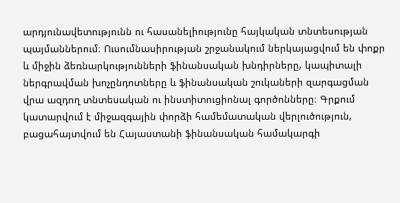արդյունավետությունն ու հասանելիությունը հայկական տնտեսության պայմաններում։ Ուսումնասիրության շրջանակում ներկայացվում են փոքր և միջին ձեռնարկությունների ֆինանսական խնդիրները, կապիտալի ներգրավման խոչընդոտները և ֆինանսական շուկաների զարգացման վրա ազդող տնտեսական ու ինստիտուցիոնալ գործոնները։ Գրքում կատարվում է միջազգային փորձի համեմատական վերլուծություն, բացահայտվում են Հայաստանի ֆինանսական համակարգի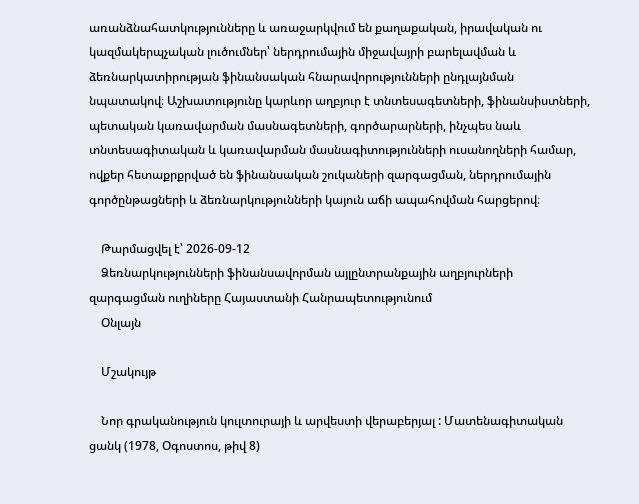առանձնահատկությունները և առաջարկվում են քաղաքական, իրավական ու կազմակերպչական լուծումներ՝ ներդրումային միջավայրի բարելավման և ձեռնարկատիրության ֆինանսական հնարավորությունների ընդլայնման նպատակով։ Աշխատությունը կարևոր աղբյուր է տնտեսագետների, ֆինանսիստների, պետական կառավարման մասնագետների, գործարարների, ինչպես նաև տնտեսագիտական և կառավարման մասնագիտությունների ուսանողների համար, ովքեր հետաքրքրված են ֆինանսական շուկաների զարգացման, ներդրումային գործընթացների և ձեռնարկությունների կայուն աճի ապահովման հարցերով։

    Թարմացվել է՝ 2026-09-12
    Ձեռնարկությունների ֆինանսավորման այլընտրանքային աղբյուրների զարգացման ուղիները Հայաստանի Հանրապետությունում
    Օնլայն

    Մշակույթ

    Նոր գրականություն կուլտուրայի և արվեստի վերաբերյալ : Մատենագիտական ցանկ (1978, Օգոստոս, թիվ 8)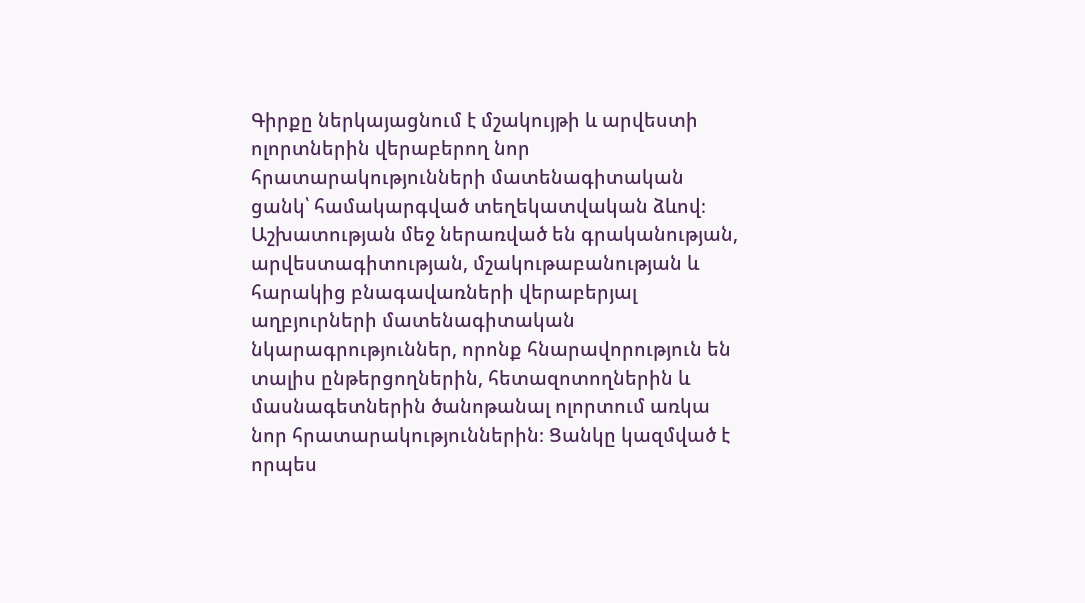Գիրքը ներկայացնում է մշակույթի և արվեստի ոլորտներին վերաբերող նոր հրատարակությունների մատենագիտական ցանկ՝ համակարգված տեղեկատվական ձևով։ Աշխատության մեջ ներառված են գրականության, արվեստագիտության, մշակութաբանության և հարակից բնագավառների վերաբերյալ աղբյուրների մատենագիտական նկարագրություններ, որոնք հնարավորություն են տալիս ընթերցողներին, հետազոտողներին և մասնագետներին ծանոթանալ ոլորտում առկա նոր հրատարակություններին։ Ցանկը կազմված է որպես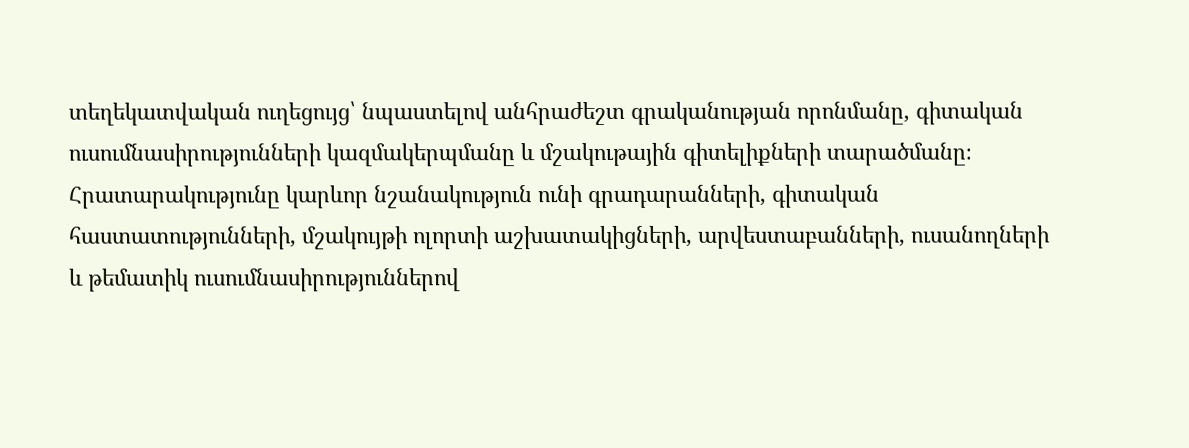տեղեկատվական ուղեցույց՝ նպաստելով անհրաժեշտ գրականության որոնմանը, գիտական ուսումնասիրությունների կազմակերպմանը և մշակութային գիտելիքների տարածմանը։ Հրատարակությունը կարևոր նշանակություն ունի գրադարանների, գիտական հաստատությունների, մշակույթի ոլորտի աշխատակիցների, արվեստաբանների, ուսանողների և թեմատիկ ուսումնասիրություններով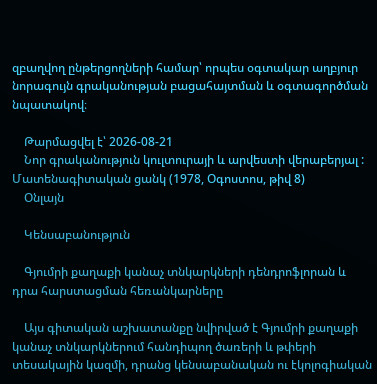զբաղվող ընթերցողների համար՝ որպես օգտակար աղբյուր նորագույն գրականության բացահայտման և օգտագործման նպատակով։

    Թարմացվել է՝ 2026-08-21
    Նոր գրականություն կուլտուրայի և արվեստի վերաբերյալ : Մատենագիտական ցանկ (1978, Օգոստոս, թիվ 8)
    Օնլայն

    Կենսաբանություն

    Գյումրի քաղաքի կանաչ տնկարկների դենդրոֆլորան և դրա հարստացման հեռանկարները

    Այս գիտական աշխատանքը նվիրված է Գյումրի քաղաքի կանաչ տնկարկներում հանդիպող ծառերի և թփերի տեսակային կազմի, դրանց կենսաբանական ու էկոլոգիական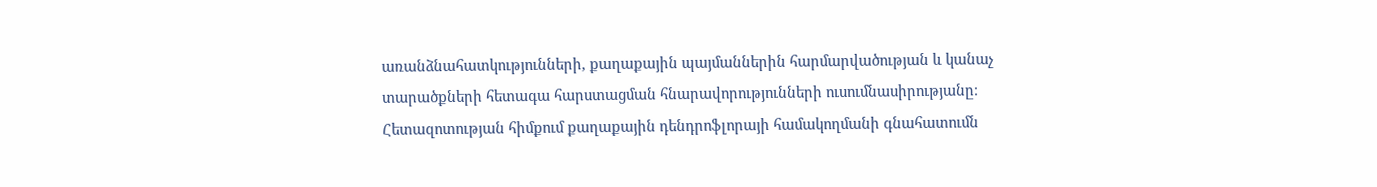առանձնահատկությունների, քաղաքային պայմաններին հարմարվածության և կանաչ տարածքների հետագա հարստացման հնարավորությունների ուսումնասիրությանը։ Հետազոտության հիմքում քաղաքային դենդրոֆլորայի համակողմանի գնահատումն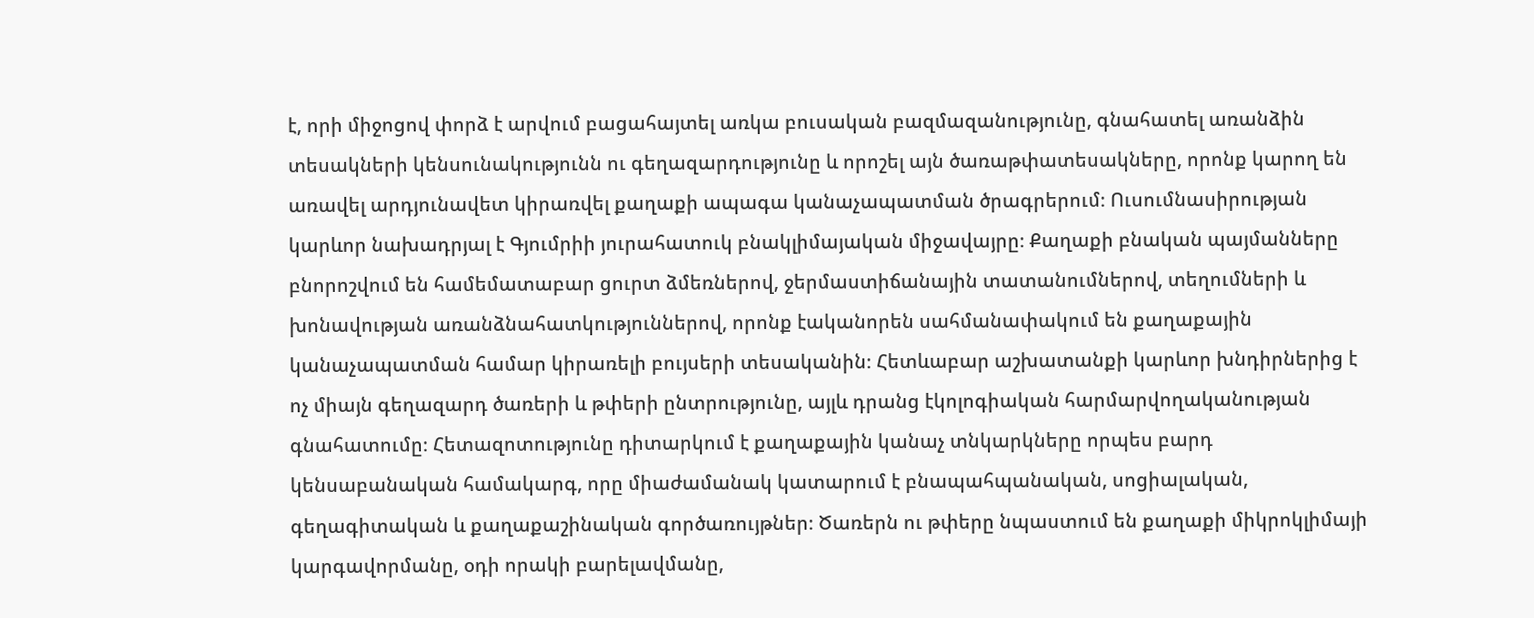է, որի միջոցով փորձ է արվում բացահայտել առկա բուսական բազմազանությունը, գնահատել առանձին տեսակների կենսունակությունն ու գեղազարդությունը և որոշել այն ծառաթփատեսակները, որոնք կարող են առավել արդյունավետ կիրառվել քաղաքի ապագա կանաչապատման ծրագրերում։ Ուսումնասիրության կարևոր նախադրյալ է Գյումրիի յուրահատուկ բնակլիմայական միջավայրը։ Քաղաքի բնական պայմանները բնորոշվում են համեմատաբար ցուրտ ձմեռներով, ջերմաստիճանային տատանումներով, տեղումների և խոնավության առանձնահատկություններով, որոնք էականորեն սահմանափակում են քաղաքային կանաչապատման համար կիրառելի բույսերի տեսականին։ Հետևաբար աշխատանքի կարևոր խնդիրներից է ոչ միայն գեղազարդ ծառերի և թփերի ընտրությունը, այլև դրանց էկոլոգիական հարմարվողականության գնահատումը։ Հետազոտությունը դիտարկում է քաղաքային կանաչ տնկարկները որպես բարդ կենսաբանական համակարգ, որը միաժամանակ կատարում է բնապահպանական, սոցիալական, գեղագիտական և քաղաքաշինական գործառույթներ։ Ծառերն ու թփերը նպաստում են քաղաքի միկրոկլիմայի կարգավորմանը, օդի որակի բարելավմանը,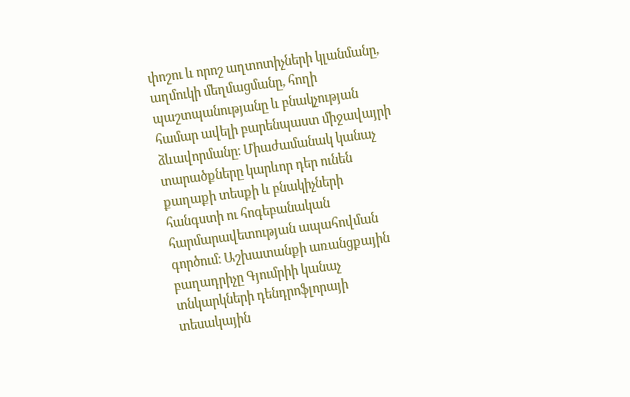փոշու և որոշ աղտոտիչների կլանմանը, աղմուկի մեղմացմանը, հողի պաշտպանությանը և բնակչության համար ավելի բարենպաստ միջավայրի ձևավորմանը։ Միաժամանակ կանաչ տարածքները կարևոր դեր ունեն քաղաքի տեսքի և բնակիչների հանգստի ու հոգեբանական հարմարավետության ապահովման գործում։ Աշխատանքի առանցքային բաղադրիչը Գյումրիի կանաչ տնկարկների դենդրոֆլորայի տեսակային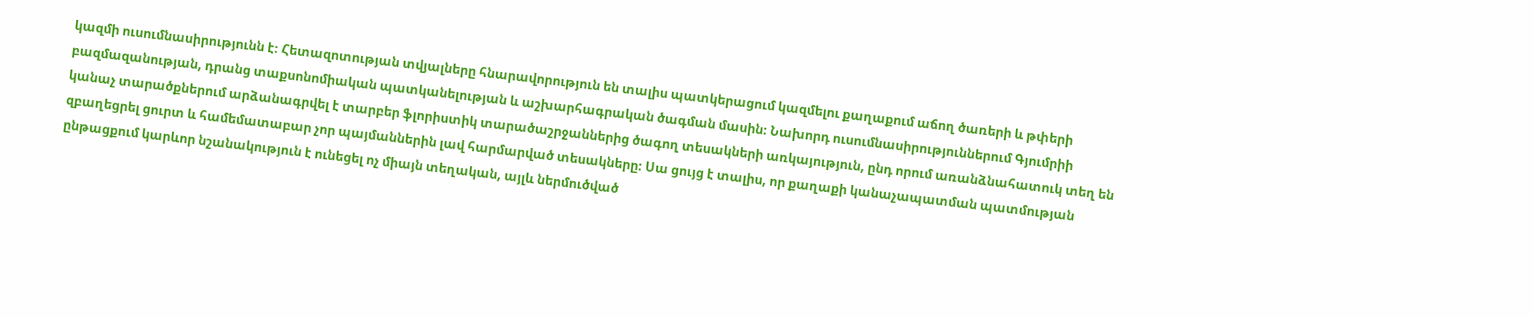կազմի ուսումնասիրությունն է։ Հետազոտության տվյալները հնարավորություն են տալիս պատկերացում կազմելու քաղաքում աճող ծառերի և թփերի բազմազանության, դրանց տաքսոնոմիական պատկանելության և աշխարհագրական ծագման մասին։ Նախորդ ուսումնասիրություններում Գյումրիի կանաչ տարածքներում արձանագրվել է տարբեր ֆլորիստիկ տարածաշրջաններից ծագող տեսակների առկայություն, ընդ որում առանձնահատուկ տեղ են զբաղեցրել ցուրտ և համեմատաբար չոր պայմաններին լավ հարմարված տեսակները։ Սա ցույց է տալիս, որ քաղաքի կանաչապատման պատմության ընթացքում կարևոր նշանակություն է ունեցել ոչ միայն տեղական, այլև ներմուծված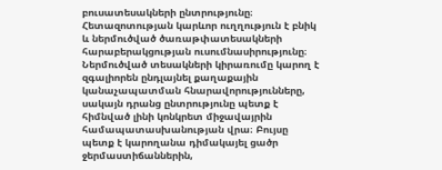բուսատեսակների ընտրությունը։ Հետազոտության կարևոր ուղղություն է բնիկ և ներմուծված ծառաթփատեսակների հարաբերակցության ուսումնասիրությունը։ Ներմուծված տեսակների կիրառումը կարող է զգալիորեն ընդլայնել քաղաքային կանաչապատման հնարավորությունները, սակայն դրանց ընտրությունը պետք է հիմնված լինի կոնկրետ միջավայրին համապատասխանության վրա։ Բույսը պետք է կարողանա դիմակայել ցածր ջերմաստիճաններին,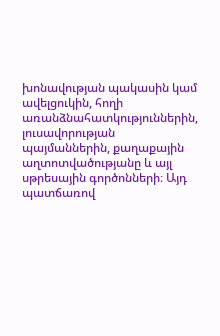խոնավության պակասին կամ ավելցուկին, հողի առանձնահատկություններին, լուսավորության պայմաններին, քաղաքային աղտոտվածությանը և այլ սթրեսային գործոնների։ Այդ պատճառով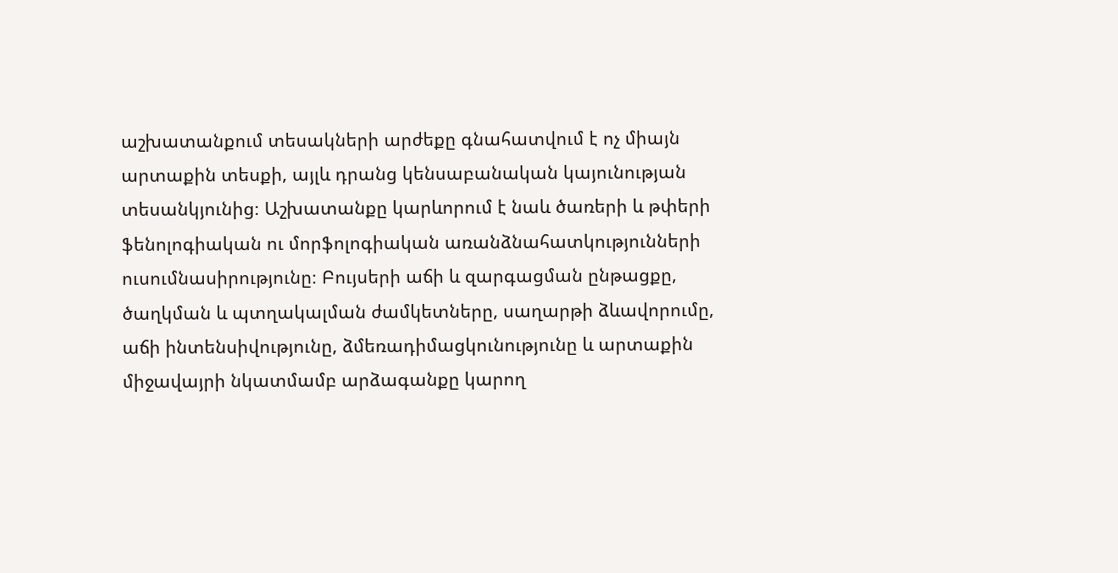աշխատանքում տեսակների արժեքը գնահատվում է ոչ միայն արտաքին տեսքի, այլև դրանց կենսաբանական կայունության տեսանկյունից։ Աշխատանքը կարևորում է նաև ծառերի և թփերի ֆենոլոգիական ու մորֆոլոգիական առանձնահատկությունների ուսումնասիրությունը։ Բույսերի աճի և զարգացման ընթացքը, ծաղկման և պտղակալման ժամկետները, սաղարթի ձևավորումը, աճի ինտենսիվությունը, ձմեռադիմացկունությունը և արտաքին միջավայրի նկատմամբ արձագանքը կարող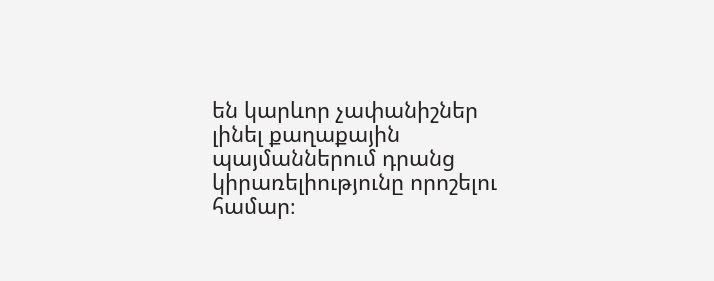են կարևոր չափանիշներ լինել քաղաքային պայմաններում դրանց կիրառելիությունը որոշելու համար։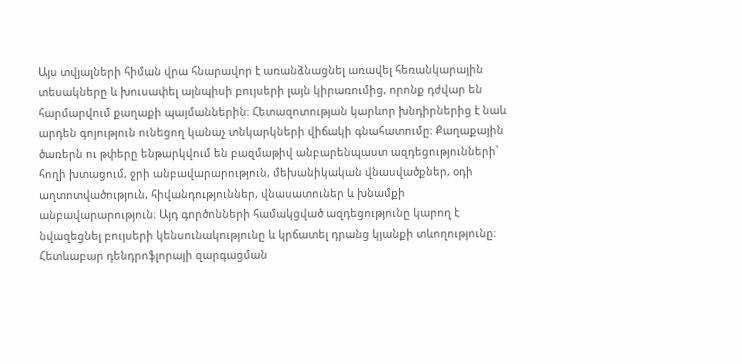Այս տվյալների հիման վրա հնարավոր է առանձնացնել առավել հեռանկարային տեսակները և խուսափել այնպիսի բույսերի լայն կիրառումից, որոնք դժվար են հարմարվում քաղաքի պայմաններին։ Հետազոտության կարևոր խնդիրներից է նաև արդեն գոյություն ունեցող կանաչ տնկարկների վիճակի գնահատումը։ Քաղաքային ծառերն ու թփերը ենթարկվում են բազմաթիվ անբարենպաստ ազդեցությունների՝ հողի խտացում, ջրի անբավարարություն, մեխանիկական վնասվածքներ, օդի աղտոտվածություն, հիվանդություններ, վնասատուներ և խնամքի անբավարարություն։ Այդ գործոնների համակցված ազդեցությունը կարող է նվազեցնել բույսերի կենսունակությունը և կրճատել դրանց կյանքի տևողությունը։ Հետևաբար դենդրոֆլորայի զարգացման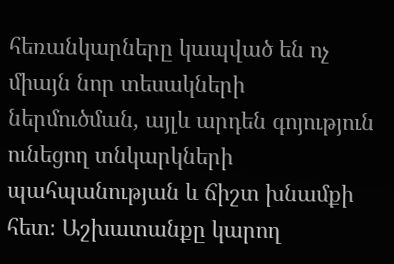հեռանկարները կապված են ոչ միայն նոր տեսակների ներմուծման, այլև արդեն գոյություն ունեցող տնկարկների պահպանության և ճիշտ խնամքի հետ։ Աշխատանքը կարող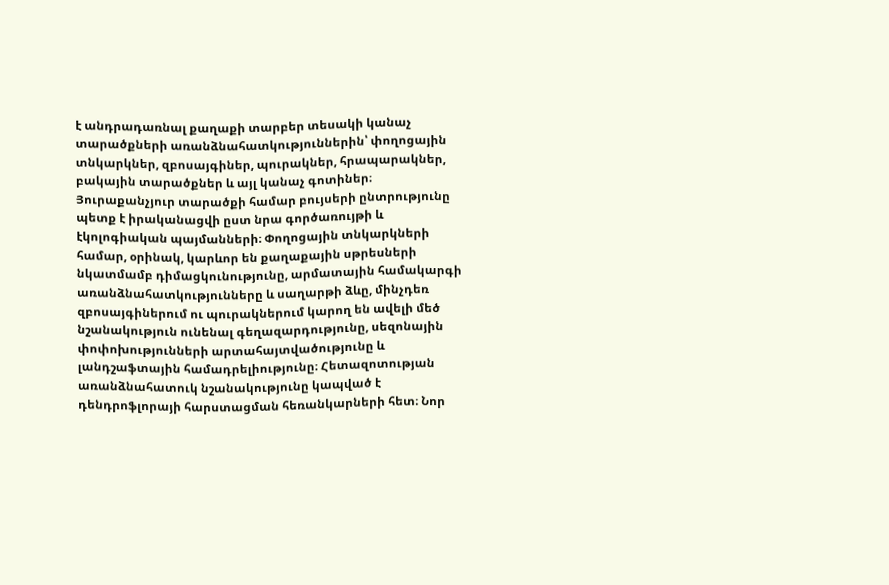է անդրադառնալ քաղաքի տարբեր տեսակի կանաչ տարածքների առանձնահատկություններին՝ փողոցային տնկարկներ, զբոսայգիներ, պուրակներ, հրապարակներ, բակային տարածքներ և այլ կանաչ գոտիներ։ Յուրաքանչյուր տարածքի համար բույսերի ընտրությունը պետք է իրականացվի ըստ նրա գործառույթի և էկոլոգիական պայմանների։ Փողոցային տնկարկների համար, օրինակ, կարևոր են քաղաքային սթրեսների նկատմամբ դիմացկունությունը, արմատային համակարգի առանձնահատկությունները և սաղարթի ձևը, մինչդեռ զբոսայգիներում ու պուրակներում կարող են ավելի մեծ նշանակություն ունենալ գեղազարդությունը, սեզոնային փոփոխությունների արտահայտվածությունը և լանդշաֆտային համադրելիությունը։ Հետազոտության առանձնահատուկ նշանակությունը կապված է դենդրոֆլորայի հարստացման հեռանկարների հետ։ Նոր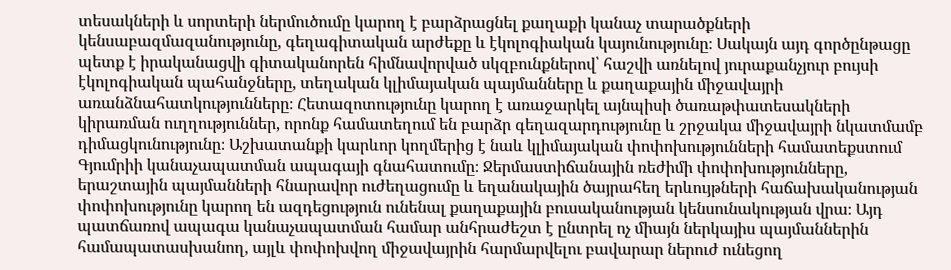տեսակների և սորտերի ներմուծումը կարող է բարձրացնել քաղաքի կանաչ տարածքների կենսաբազմազանությունը, գեղագիտական արժեքը և էկոլոգիական կայունությունը։ Սակայն այդ գործընթացը պետք է իրականացվի գիտականորեն հիմնավորված սկզբունքներով՝ հաշվի առնելով յուրաքանչյուր բույսի էկոլոգիական պահանջները, տեղական կլիմայական պայմանները և քաղաքային միջավայրի առանձնահատկությունները։ Հետազոտությունը կարող է առաջարկել այնպիսի ծառաթփատեսակների կիրառման ուղղություններ, որոնք համատեղում են բարձր գեղազարդությունը և շրջակա միջավայրի նկատմամբ դիմացկունությունը։ Աշխատանքի կարևոր կողմերից է նաև կլիմայական փոփոխությունների համատեքստում Գյումրիի կանաչապատման ապագայի գնահատումը։ Ջերմաստիճանային ռեժիմի փոփոխությունները, երաշտային պայմանների հնարավոր ուժեղացումը և եղանակային ծայրահեղ երևույթների հաճախականության փոփոխությունը կարող են ազդեցություն ունենալ քաղաքային բուսականության կենսունակության վրա։ Այդ պատճառով ապագա կանաչապատման համար անհրաժեշտ է ընտրել ոչ միայն ներկայիս պայմաններին համապատասխանող, այլև փոփոխվող միջավայրին հարմարվելու բավարար ներուժ ունեցող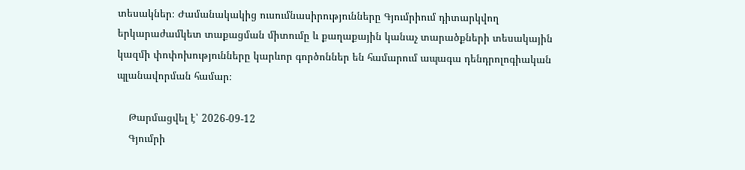տեսակներ։ Ժամանակակից ուսումնասիրությունները Գյումրիում դիտարկվող երկարաժամկետ տաքացման միտումը և քաղաքային կանաչ տարածքների տեսակային կազմի փոփոխությունները կարևոր գործոններ են համարում ապագա դենդրոլոգիական պլանավորման համար։

    Թարմացվել է՝ 2026-09-12
    Գյումրի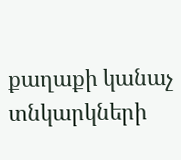քաղաքի կանաչ տնկարկների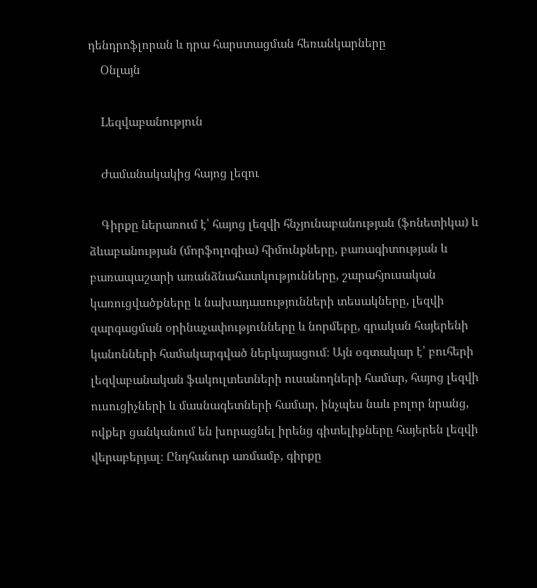դենդրոֆլորան և դրա հարստացման հեռանկարները
    Օնլայն

    Lեզվաբանություն

    Ժամանակակից հայոց լեզու

    Գիրքը ներառում է՝ հայոց լեզվի հնչյունաբանության (ֆոնետիկա) և ձևաբանության (մորֆոլոգիա) հիմունքները, բառագիտության և բառապաշարի առանձնահատկությունները, շարահյուսական կառուցվածքները և նախադասությունների տեսակները, լեզվի զարգացման օրինաչափությունները և նորմերը, գրական հայերենի կանոնների համակարգված ներկայացում։ Այն օգտակար է՝ բուհերի լեզվաբանական ֆակուլտետների ուսանողների համար, հայոց լեզվի ուսուցիչների և մասնագետների համար, ինչպես նաև բոլոր նրանց, ովքեր ցանկանում են խորացնել իրենց գիտելիքները հայերեն լեզվի վերաբերյալ։ Ընդհանուր առմամբ, գիրքը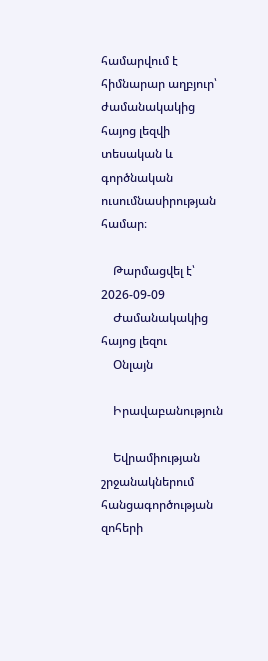համարվում է հիմնարար աղբյուր՝ ժամանակակից հայոց լեզվի տեսական և գործնական ուսումնասիրության համար։

    Թարմացվել է՝ 2026-09-09
    Ժամանակակից հայոց լեզու
    Օնլայն

    Իրավաբանություն

    Եվրամիության շրջանակներում հանցագործության զոհերի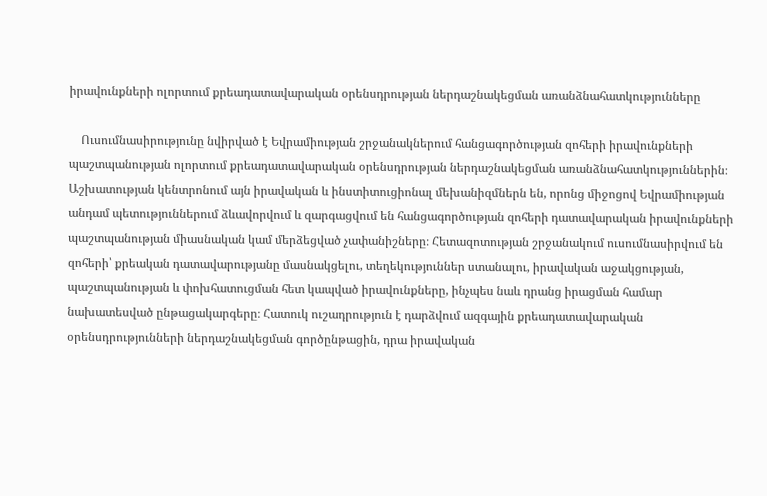իրավունքների ոլորտում քրեադատավարական օրենսդրության ներդաշնակեցման առանձնահատկությունները

    Ուսումնասիրությունը նվիրված է Եվրամիության շրջանակներում հանցագործության զոհերի իրավունքների պաշտպանության ոլորտում քրեադատավարական օրենսդրության ներդաշնակեցման առանձնահատկություններին։ Աշխատության կենտրոնում այն իրավական և ինստիտուցիոնալ մեխանիզմներն են, որոնց միջոցով Եվրամիության անդամ պետություններում ձևավորվում և զարգացվում են հանցագործության զոհերի դատավարական իրավունքների պաշտպանության միասնական կամ մերձեցված չափանիշները։ Հետազոտության շրջանակում ուսումնասիրվում են զոհերի՝ քրեական դատավարությանը մասնակցելու, տեղեկություններ ստանալու, իրավական աջակցության, պաշտպանության և փոխհատուցման հետ կապված իրավունքները, ինչպես նաև դրանց իրացման համար նախատեսված ընթացակարգերը։ Հատուկ ուշադրություն է դարձվում ազգային քրեադատավարական օրենսդրությունների ներդաշնակեցման գործընթացին, դրա իրավական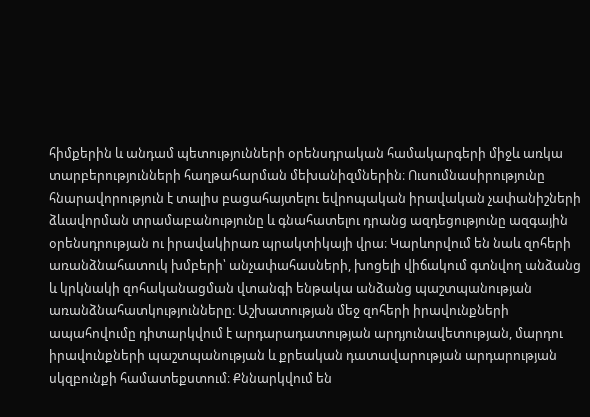հիմքերին և անդամ պետությունների օրենսդրական համակարգերի միջև առկա տարբերությունների հաղթահարման մեխանիզմներին։ Ուսումնասիրությունը հնարավորություն է տալիս բացահայտելու եվրոպական իրավական չափանիշների ձևավորման տրամաբանությունը և գնահատելու դրանց ազդեցությունը ազգային օրենսդրության ու իրավակիրառ պրակտիկայի վրա։ Կարևորվում են նաև զոհերի առանձնահատուկ խմբերի՝ անչափահասների, խոցելի վիճակում գտնվող անձանց և կրկնակի զոհականացման վտանգի ենթակա անձանց պաշտպանության առանձնահատկությունները։ Աշխատության մեջ զոհերի իրավունքների ապահովումը դիտարկվում է արդարադատության արդյունավետության, մարդու իրավունքների պաշտպանության և քրեական դատավարության արդարության սկզբունքի համատեքստում։ Քննարկվում են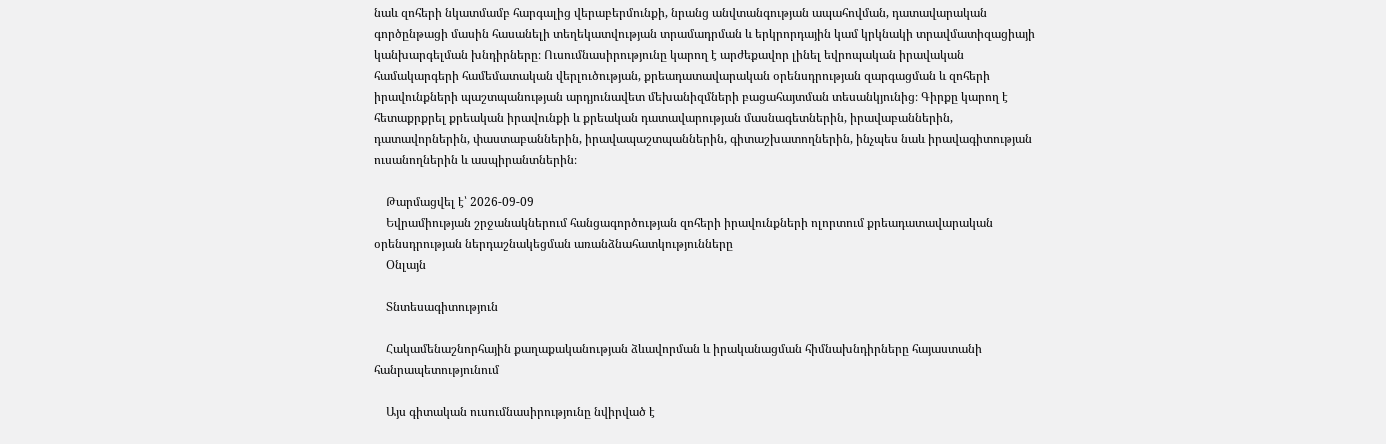նաև զոհերի նկատմամբ հարգալից վերաբերմունքի, նրանց անվտանգության ապահովման, դատավարական գործընթացի մասին հասանելի տեղեկատվության տրամադրման և երկրորդային կամ կրկնակի տրավմատիզացիայի կանխարգելման խնդիրները։ Ուսումնասիրությունը կարող է արժեքավոր լինել եվրոպական իրավական համակարգերի համեմատական վերլուծության, քրեադատավարական օրենսդրության զարգացման և զոհերի իրավունքների պաշտպանության արդյունավետ մեխանիզմների բացահայտման տեսանկյունից։ Գիրքը կարող է հետաքրքրել քրեական իրավունքի և քրեական դատավարության մասնագետներին, իրավաբաններին, դատավորներին, փաստաբաններին, իրավապաշտպաններին, գիտաշխատողներին, ինչպես նաև իրավագիտության ուսանողներին և ասպիրանտներին։

    Թարմացվել է՝ 2026-09-09
    Եվրամիության շրջանակներում հանցագործության զոհերի իրավունքների ոլորտում քրեադատավարական օրենսդրության ներդաշնակեցման առանձնահատկությունները
    Օնլայն

    Տնտեսագիտություն

    Հակամենաշնորհային քաղաքականության ձևավորման և իրականացման հիմնախնդիրները հայաստանի հանրապետությունում

    Այս գիտական ուսումնասիրությունը նվիրված է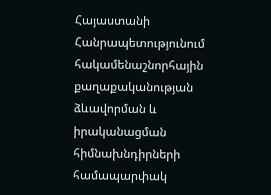Հայաստանի Հանրապետությունում հակամենաշնորհային քաղաքականության ձևավորման և իրականացման հիմնախնդիրների համապարփակ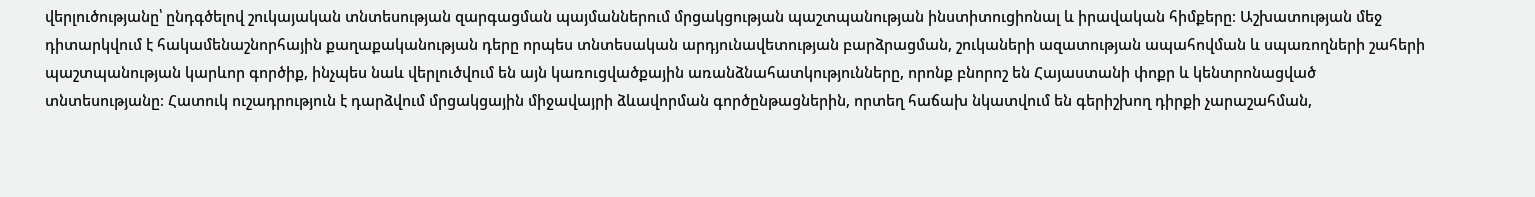վերլուծությանը՝ ընդգծելով շուկայական տնտեսության զարգացման պայմաններում մրցակցության պաշտպանության ինստիտուցիոնալ և իրավական հիմքերը։ Աշխատության մեջ դիտարկվում է հակամենաշնորհային քաղաքականության դերը որպես տնտեսական արդյունավետության բարձրացման, շուկաների ազատության ապահովման և սպառողների շահերի պաշտպանության կարևոր գործիք, ինչպես նաև վերլուծվում են այն կառուցվածքային առանձնահատկությունները, որոնք բնորոշ են Հայաստանի փոքր և կենտրոնացված տնտեսությանը։ Հատուկ ուշադրություն է դարձվում մրցակցային միջավայրի ձևավորման գործընթացներին, որտեղ հաճախ նկատվում են գերիշխող դիրքի չարաշահման,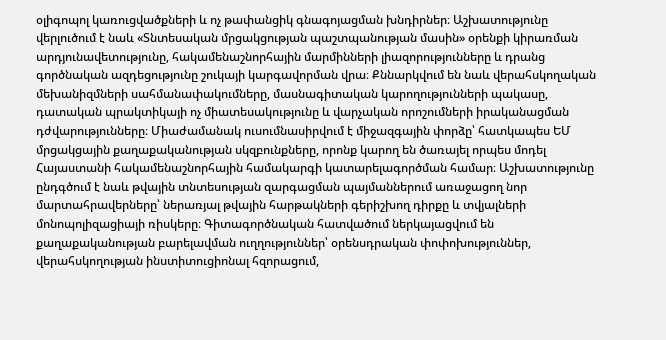օլիգոպոլ կառուցվածքների և ոչ թափանցիկ գնագոյացման խնդիրներ։ Աշխատությունը վերլուծում է նաև «Տնտեսական մրցակցության պաշտպանության մասին» օրենքի կիրառման արդյունավետությունը, հակամենաշնորհային մարմինների լիազորությունները և դրանց գործնական ազդեցությունը շուկայի կարգավորման վրա։ Քննարկվում են նաև վերահսկողական մեխանիզմների սահմանափակումները, մասնագիտական կարողությունների պակասը, դատական պրակտիկայի ոչ միատեսակությունը և վարչական որոշումների իրականացման դժվարությունները։ Միաժամանակ ուսումնասիրվում է միջազգային փորձը՝ հատկապես ԵՄ մրցակցային քաղաքականության սկզբունքները, որոնք կարող են ծառայել որպես մոդել Հայաստանի հակամենաշնորհային համակարգի կատարելագործման համար։ Աշխատությունը ընդգծում է նաև թվային տնտեսության զարգացման պայմաններում առաջացող նոր մարտահրավերները՝ ներառյալ թվային հարթակների գերիշխող դիրքը և տվյալների մոնոպոլիզացիայի ռիսկերը։ Գիտագործնական հատվածում ներկայացվում են քաղաքականության բարելավման ուղղություններ՝ օրենսդրական փոփոխություններ, վերահսկողության ինստիտուցիոնալ հզորացում,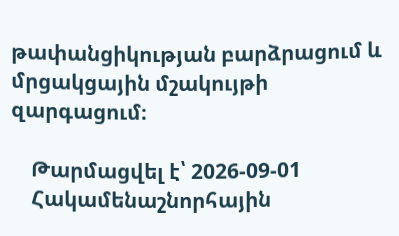թափանցիկության բարձրացում և մրցակցային մշակույթի զարգացում։

    Թարմացվել է՝ 2026-09-01
    Հակամենաշնորհային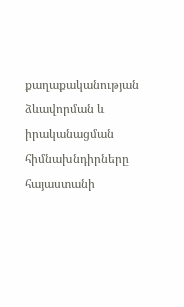քաղաքականության ձևավորման և իրականացման հիմնախնդիրները հայաստանի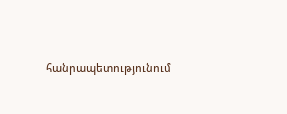հանրապետությունում